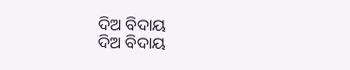ଦିଅ ବିଦାୟ
ଦିଅ ବିଦାୟ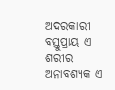ଅଦରକାରୀ ବସ୍ତୁପ୍ରାୟ ଏ ଶରୀର
ଅନାବଶ୍ଯକ ଏ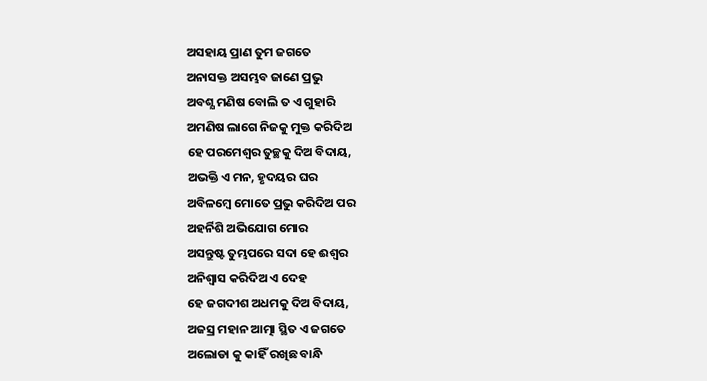ଅସହାୟ ପ୍ରାଣ ତୁମ ଜଗତେ
ଅନାସକ୍ତ ଅସମ୍ଭବ ଜାଣେ ପ୍ରଭୁ
ଅବଶ୍ଯ ମଣିଷ ବୋଲି ତ ଏ ଗୁହାରି
ଅମଣିଷ ଲାଗେ ନିଜକୁ ମୁକ୍ତ କରିଦିଅ
ହେ ପରମେଶ୍ୱର ତୁଚ୍ଛକୁ ଦିଅ ବିଦାୟ,
ଅଭକ୍ତି ଏ ମନ, ହୃଦୟର ଘର
ଅବିଳମ୍ବେ ମୋତେ ପ୍ରଭୁ କରିଦିଅ ପର
ଅହର୍ନିଶି ଅଭିଯୋଗ ମୋର
ଅସନ୍ତୁଷ୍ଟ ତୁମ୍ଭପରେ ସଦା ହେ ଈଶ୍ବର
ଅନିଶ୍ୱାସ କରିଦିଅ ଏ ଦେହ
ହେ ଜଗଦୀଶ ଅଧମକୁ ଦିଅ ବିଦାୟ,
ଅଜସ୍ର ମହାନ ଆତ୍ମା ସ୍ଥିତ ଏ ଜଗତେ
ଅଲୋଡା କୁ କାହିଁ ରଖିଛ ବାନ୍ଧି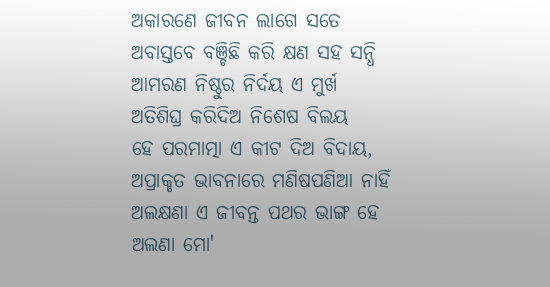ଅକାରଣେ ଜୀବନ ଲାଗେ ସତେ
ଅବାସ୍ତବେ ବଞ୍ଚିଛି କରି କ୍ଷଣ ସହ ସନ୍ଧି
ଆମରଣ ନିଷ୍ଠୁର ନିର୍ଦୟ ଏ ମୁର୍ଖ
ଅତିଶିଘ୍ର କରିଦିଅ ନିଶେଷ ବିଲୟ
ହେ ପରମାତ୍ମା ଏ କୀଟ ଦିଅ ବିଦାୟ,
ଅପ୍ରାକୃତ ଭାବନାରେ ମଣିଷପଣିଆ ନାହିଁ
ଅଲକ୍ଷଣା ଏ ଜୀବନ୍ତ ପଥର ଭାଙ୍ଗ ହେ
ଅଲଣା ମୋ'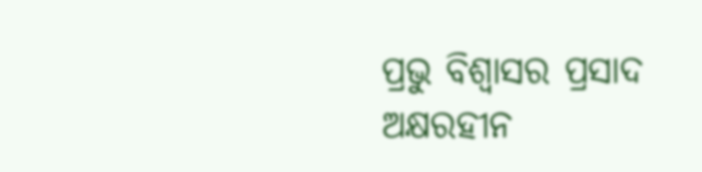ପ୍ରଭୁ ବିଶ୍ବାସର ପ୍ରସାଦ
ଅକ୍ଷରହୀନ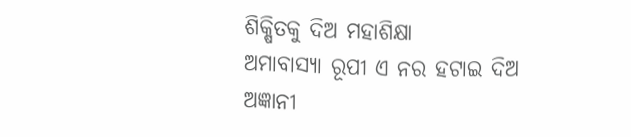ଶିକ୍ଷିତକୁ ଦିଅ ମହାଶିକ୍ଷା
ଅମାବାସ୍ଯା ରୂପୀ ଏ ନର ହଟାଇ ଦିଅ
ଅଜ୍ଞାନୀ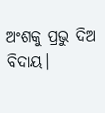ଅଂଶକୁ ପ୍ରଭୁ ଦିଅ ବିଦାୟ।